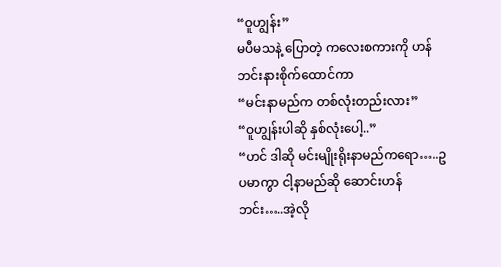“ဝူဟျွန်း”
မပီမသနဲ့ ပြောတဲ့ ကလေးစကားကို ဟန်ဘင်းနားစိုက်ထောင်ကာ
“မင်းနာမည်က တစ်လုံးတည်းလား”
“ဝူဟျွန်းပါဆို နှစ်လုံးပေါ့..”
“ဟင် ဒါဆို မင်းမျိုးရိုးနာမည်ကရော…..ဥပမာကွာ ငါ့နာမည်ဆို ဆောင်းဟန်ဘင်း…..အဲ့လို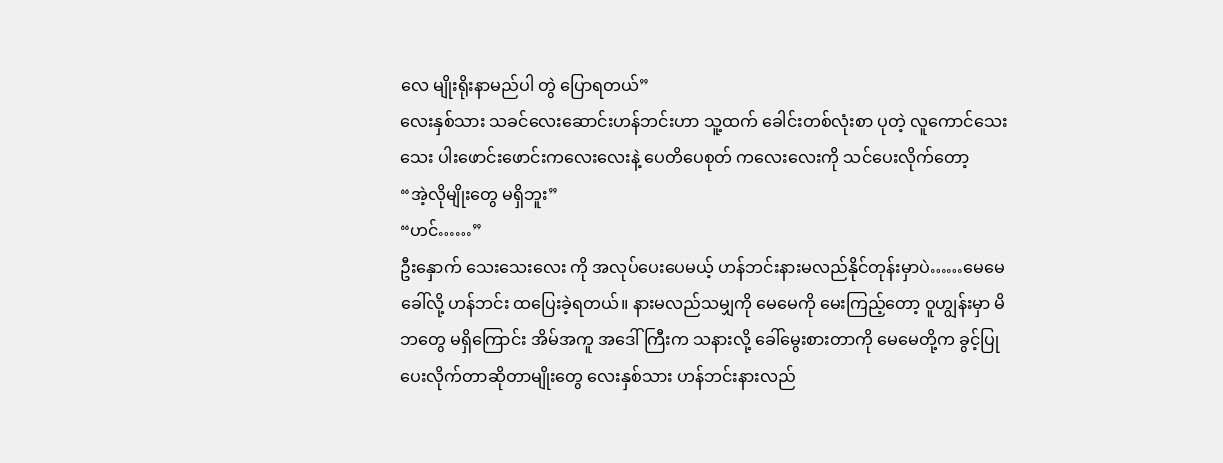လေ မျိုးရိုးနာမည်ပါ တွဲ ပြောရတယ်”
လေးနှစ်သား သခင်လေးဆောင်းဟန်ဘင်းဟာ သူ့ထက် ခေါင်းတစ်လုံးစာ ပုတဲ့ လူကောင်သေးသေး ပါးဖောင်းဖောင်းကလေးလေးနဲ့ ပေတိပေစုတ် ကလေးလေးကို သင်ပေးလိုက်တော့
“အဲ့လိုမျိုးတွေ မရှိဘူး”
“ဟင်……”
ဦးနှောက် သေးသေးလေး ကို အလုပ်ပေးပေမယ့် ဟန်ဘင်းနားမလည်နိုင်တုန်းမှာပဲ……မေမေခေါ်လို့ ဟန်ဘင်း ထပြေးခဲ့ရတယ်။ နားမလည်သမျှကို မေမေကို မေးကြည့်တော့ ဝူဟျွန်းမှာ မိဘတွေ မရှိကြောင်း အိမ်အကူ အဒေါ်ကြီးက သနားလို့ ခေါ်မွေးစားတာကို မေမေတို့က ခွင့်ပြုပေးလိုက်တာဆိုတာမျိုးတွေ လေးနှစ်သား ဟန်ဘင်းနားလည်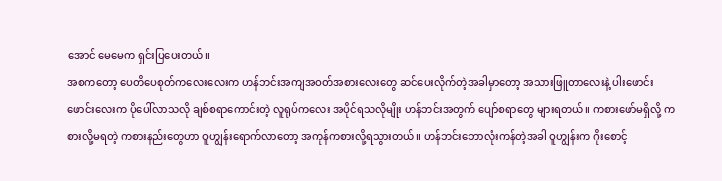အောင် မေမေက ရှင်းပြပေးတယ်။
အစကတော့ ပေတိပေစုတ်ကလေးလေးက ဟန်ဘင်းအကျအဝတ်အစားလေးတွေ ဆင်ပေးလိုက်တဲ့အခါမှာတော့ အသားဖြူတာလေးနဲ့ ပါးဖောင်းဖောင်းလေးက ပိုပေါ်လာသလို ချစ်စရာကောင်းတဲ့ လူရုပ်ကလေး အပိုင်ရသလိုမျိုး ဟန်ဘင်းအတွက် ပျော်စရာတွေ များရတယ်။ ကစားဖော်မရှိလို့ ကစားလို့မရတဲ့ ကစားနည်းတွေဟာ ဝူဟျွန်းရောက်လာတော့ အကုန်ကစားလို့ရသွားတယ်။ ဟန်ဘင်းဘောလုံးကန်တဲ့အခါ ဝူဟျွန်းက ဂိုးစောင့်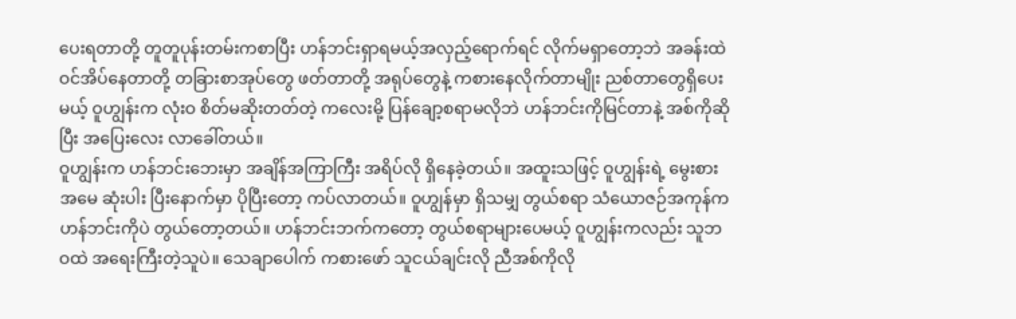ပေးရတာတို့ တူတူပုန်းတမ်းကစာပြီး ဟန်ဘင်းရှာရမယ့်အလှည့်ရောက်ရင် လိုက်မရှာတော့ဘဲ အခန်းထဲ ဝင်အိပ်နေတာတို့ တခြားစာအုပ်တွေ ဖတ်တာတို့ အရုပ်တွေနဲ့ ကစားနေလိုက်တာမျိုး ညစ်တာတွေရှိပေးမယ့် ဝူဟျွန်းက လုံးဝ စိတ်မဆိုးတတ်တဲ့ ကလေးမို့ ပြန်ချော့စရာမလိုဘဲ ဟန်ဘင်းကိုမြင်တာနဲ့ အစ်ကိုဆိုပြီး အပြေးလေး လာခေါ်တယ်။
ဝူဟျွန်းက ဟန်ဘင်းဘေးမှာ အချိန်အကြာကြီး အရိပ်လို ရှိနေခဲ့တယ်။ အထူးသဖြင့် ဝူဟျွန်းရဲ့ မွေးစားအမေ ဆုံးပါး ပြီးနောက်မှာ ပိုပြီးတော့ ကပ်လာတယ်။ ဝူဟျွန်မှာ ရှိသမျှ တွယ်စရာ သံယောဇဉ်အကုန်က ဟန်ဘင်းကိုပဲ တွယ်တော့တယ်။ ဟန်ဘင်းဘက်ကတော့ တွယ်စရာများပေမယ့် ဝူဟျွန်းကလည်း သူဘဝထဲ အရေးကြီးတဲ့သူပဲ။ သေချာပေါက် ကစားဖော် သူငယ်ချင်းလို ညီအစ်ကိုလို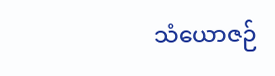သံယောဇဉ်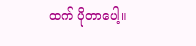ထက် ပိုတာပေါ့။